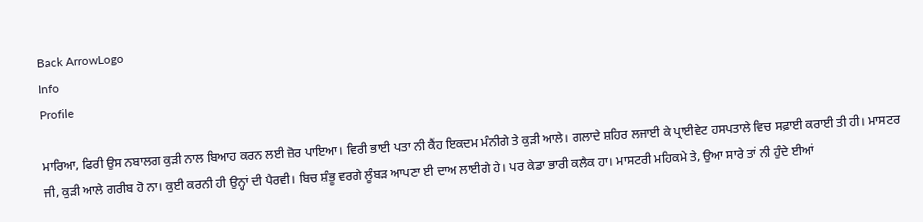Back ArrowLogo
Info
Profile

ਮਾਰਿਆ, ਫਿਰੀ ਉਸ ਨਬਾਲਗ ਕੁੜੀ ਨਾਲ ਬਿਆਹ ਕਰਨ ਲਈ ਜ਼ੋਰ ਪਾਇਆ। ਵਿਰੀ ਭਾਈ ਪਤਾ ਨੀ ਕੈਂਹ ਇਕਦਮ ਮੰਨੀਗੇ ਤੇ ਕੁੜੀ ਆਲੇ। ਗਲਾਦੇ ਸ਼ਹਿਰ ਲਜਾਈ ਕੇ ਪ੍ਰਾਈਵੇਟ ਹਸਪਤਾਲੇ ਵਿਚ ਸਫ਼ਾਈ ਕਰਾਈ ਤੀ ਹੀ। ਮਾਸਟਰ ਜੀ, ਕੁੜੀ ਆਲੇ ਗਰੀਬ ਹੋ ਨਾ। ਕੁਈ ਕਰਨੀ ਹੀ ਉਨ੍ਹਾਂ ਦੀ ਪੈਰਵੀ। ਬਿਚ ਸ਼ੰਭੂ ਵਰਗੇ ਲੂੰਬੜ ਆਪਣਾ ਈ ਦਾਅ ਲਾਈਗੇ ਹੇ। ਪਰ ਕੇਡਾ ਭਾਰੀ ਕਲੈਕ ਹਾ। ਮਾਸਟਰੀ ਮਹਿਕਮੇ ਤੇ, ਉਆ ਸਾਰੇ ਤਾਂ ਨੀ ਹੁੰਦੇ ਈਆਂ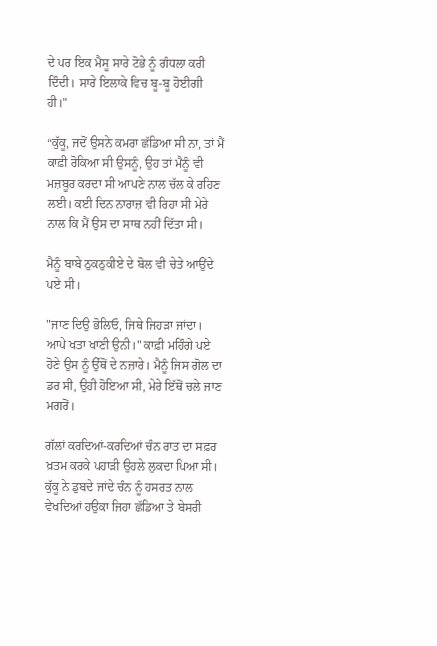ਦੇ ਪਰ ਇਕ ਮੈਸੂ ਸਾਰੇ ਟੋਭੇ ਨੂੰ ਗੰਧਲਾ ਕਰੀ ਦਿੰਦੀ। ਸਾਰੇ ਇਲਾਕੇ ਵਿਚ ਬੂ-ਬੂ ਹੋਈਗੀ ਹੀ।"

“ਕੁੱਕੂ, ਜਦੋਂ ਉਸਨੇ ਕਮਰਾ ਛੱਡਿਆ ਸੀ ਨਾ, ਤਾਂ ਮੈਂ ਕਾਫ਼ੀ ਰੋਕਿਆ ਸੀ ਉਸਨੂੰ, ਉਹ ਤਾਂ ਮੈਨੂੰ ਵੀ ਮਜ਼ਬੂਰ ਕਰਦਾ ਸੀ ਆਪਣੇ ਨਾਲ ਚੱਲ ਕੇ ਰਹਿਣ ਲਈ। ਕਈ ਦਿਨ ਨਾਰਾਜ਼ ਵੀ ਰਿਹਾ ਸੀ ਮੇਰੇ ਨਾਲ ਕਿ ਮੈਂ ਉਸ ਦਾ ਸਾਥ ਨਹੀਂ ਦਿੱਤਾ ਸੀ।

ਮੈਨੂੰ ਬਾਬੇ ਠੁਕਠੁਕੀਏ ਦੇ ਬੋਲ ਵੀ ਚੇਤੇ ਆਉਂਦੇ ਪਏ ਸੀ।

"ਜਾਣ ਦਿਉ ਭੋਲਿਓ, ਜਿਥੇ ਜਿਹੜਾ ਜਾਂਦਾ। ਆਪੇ ਖਤਾ ਖਾਣੀ ਉਨੀ।" ਕਾਫ਼ੀ ਮਹਿੰਗੇ ਪਏ ਹੋਣੇ ਉਸ ਨੂੰ ਉੱਥੋਂ ਦੇ ਨਜ਼ਾਰੇ। ਮੈਨੂੰ ਜਿਸ ਗੋਲ ਦਾ ਡਰ ਸੀ, ਉਹੀ ਹੋਇਆ ਸੀ, ਮੇਰੇ ਇੱਥੋਂ ਚਲੇ ਜਾਣ ਮਗਰੋਂ।

ਗੱਲਾਂ ਕਰਦਿਆਂ-ਕਰਦਿਆਂ ਚੰਨ ਰਾਤ ਦਾ ਸਫ਼ਰ ਖ਼ਤਮ ਕਰਕੇ ਪਹਾੜੀ ਉਹਲੇ ਲੁਕਦਾ ਪਿਆ ਸੀ। ਕੁੱਕੂ ਨੇ ਡੁਬਦੇ ਜਾਂਦੇ ਚੰਨ ਨੂੰ ਹਸਰਤ ਨਾਲ ਵੇਖਦਿਆਂ ਹਉਕਾ ਜਿਹਾ ਛੱਡਿਆ ਤੇ ਬੇਸਰੀ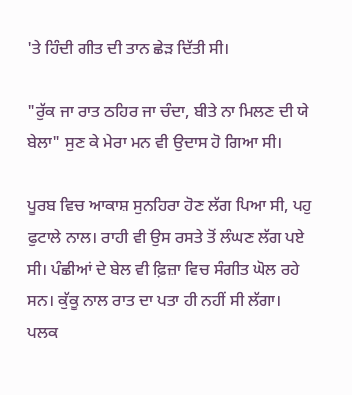'ਤੇ ਹਿੰਦੀ ਗੀਤ ਦੀ ਤਾਨ ਛੇੜ ਦਿੱਤੀ ਸੀ।

"ਰੁੱਕ ਜਾ ਰਾਤ ਠਹਿਰ ਜਾ ਚੰਦਾ, ਬੀਤੇ ਨਾ ਮਿਲਣ ਦੀ ਯੇ ਬੇਲਾ" ਸੁਣ ਕੇ ਮੇਰਾ ਮਨ ਵੀ ਉਦਾਸ ਹੋ ਗਿਆ ਸੀ।

ਪੂਰਬ ਵਿਚ ਆਕਾਸ਼ ਸੁਨਹਿਰਾ ਹੋਣ ਲੱਗ ਪਿਆ ਸੀ, ਪਹੁ ਫੁਟਾਲੇ ਨਾਲ। ਰਾਹੀ ਵੀ ਉਸ ਰਸਤੇ ਤੋਂ ਲੰਘਣ ਲੱਗ ਪਏ ਸੀ। ਪੰਛੀਆਂ ਦੇ ਬੇਲ ਵੀ ਫ਼ਿਜ਼ਾ ਵਿਚ ਸੰਗੀਤ ਘੋਲ ਰਹੇ ਸਨ। ਕੁੱਕੂ ਨਾਲ ਰਾਤ ਦਾ ਪਤਾ ਹੀ ਨਹੀਂ ਸੀ ਲੱਗਾ। ਪਲਕ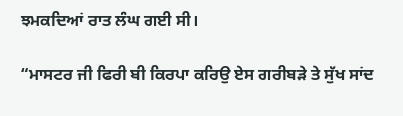ਝਮਕਦਿਆਂ ਰਾਤ ਲੰਘ ਗਈ ਸੀ।

“ਮਾਸਟਰ ਜੀ ਫਿਰੀ ਬੀ ਕਿਰਪਾ ਕਰਿਉ ਏਸ ਗਰੀਬੜੇ ਤੇ ਸੁੱਖ ਸਾਂਦ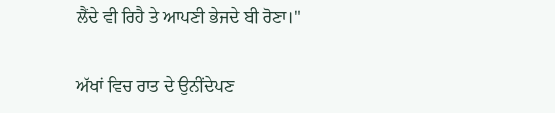ਲੈਂਦੇ ਵੀ ਰਿਹੈ ਤੇ ਆਪਣੀ ਭੇਜਦੇ ਬੀ ਰੋਣਾ।"

ਅੱਖਾਂ ਵਿਚ ਰਾਤ ਦੇ ਉਨੀਂਦੇਪਣ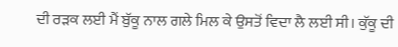ਦੀ ਰੜਕ ਲਈ ਮੈਂ ਬੁੱਕੂ ਨਾਲ ਗਲੇ ਮਿਲ ਕੇ ਉਸਤੋਂ ਵਿਦਾ ਲੈ ਲਈ ਸੀ। ਕੁੱਕੂ ਦੀ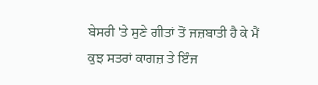ਬੇਸਰੀ 'ਤੇ ਸੁਣੇ ਗੀਤਾਂ ਤੋਂ ਜਜ਼ਬਾਤੀ ਹੈ ਕੇ ਮੈਂ ਕੁਝ ਸਤਰਾਂ ਕਾਗਜ਼ ਤੇ ਇੰਜ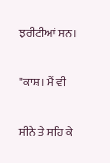ਝਰੀਟੀਆਂ ਸਨ।

"ਕਾਸ਼। ਮੈਂ ਵੀ

ਸੀਨੇ ਤੇ ਸਹਿ ਕੇ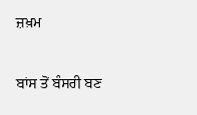ਜ਼ਖ਼ਮ

ਬਾਂਸ ਤੋਂ ਬੰਸਰੀ ਬਣ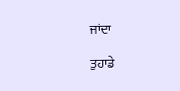ਜਾਂਦਾ

ਤੁਹਾਡੇ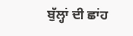ਬੁੱਲ੍ਹਾਂ ਦੀ ਛਾਂਹ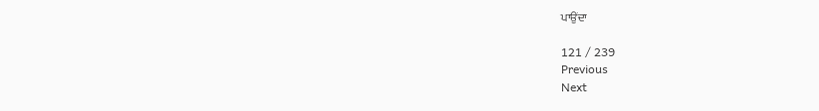ਪਾਉਂਦਾ

121 / 239
Previous
Next